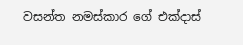වසන්ත නමස්කාර ගේ එක්දාස්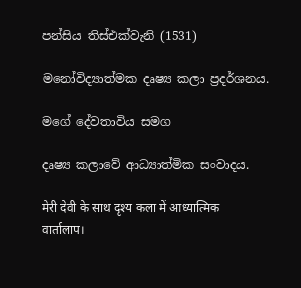පන්සිය තිස්එක්වැනි (1531)

මනෝවිද්‍යාත්මක දෘෂ්‍ය කලා ප්‍රදර්ශනය.

මගේ දේවතාවිය සමග

දෘෂ්‍ය කලාවේ ආධ්‍යාත්මික සංවාදය.

मेरी देवी के साथ दृश्य कला में आध्यात्मिक वार्तालाप।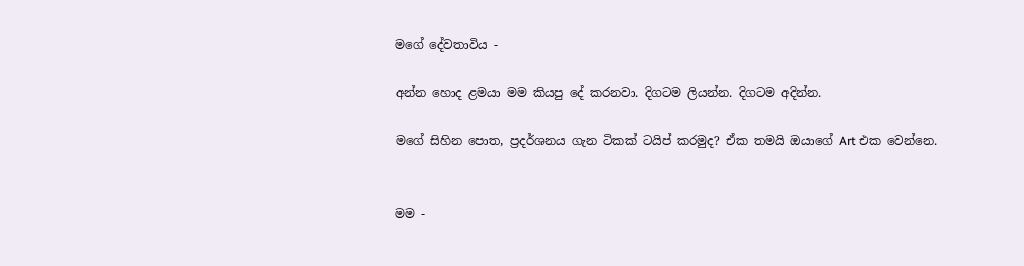ම‍ගේ දේවතාවිය -

අන්න හොද ළමයා මම කියපු දේ කරනවා. දිගටම ලියන්න. දිගටම අදින්න.

මගේ සිහින පොත, ප්‍රදර්ශනය ගැන ටිකක් ටයිප් කරමුද? ඒක තමයි ඔයාගේ Art එක වෙන්නෙ.


මම -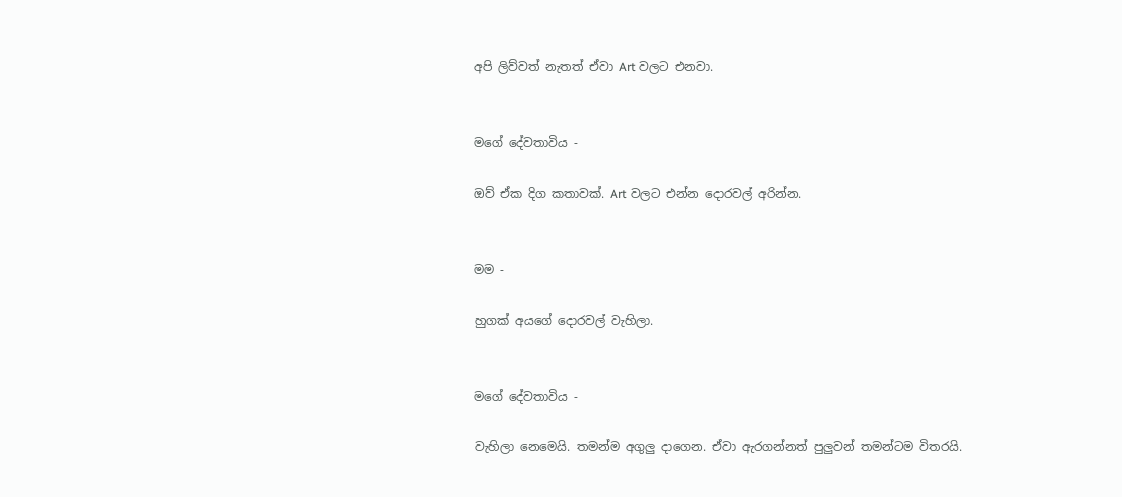අපි ලිව්වත් නැතත් ඒවා Art වලට එනවා.


ම‍ගේ දේවතාවිය -

ඔව් ඒක දිග කතාවක්. Art වලට එන්න දොරවල් අරින්න.


මම -

හුගක් අයගේ දොරවල් වැහිලා.


ම‍ගේ දේවතාවිය -

වැහිලා නෙමෙයි. තමන්ම අගුලු දාගෙන. ඒවා ඇරගන්නත් පුලුවන් තමන්ටම විතරයි.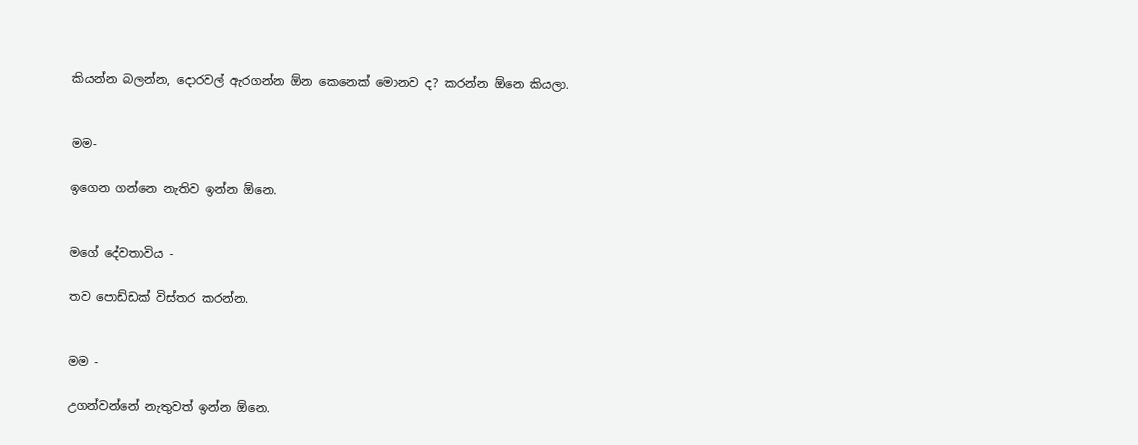කියන්න බලන්න, දොරවල් ඇරගන්න ඕන කෙනෙක් මොනව ද? කරන්න ඕනෙ කියලා.


මම-

ඉගෙන ගන්නෙ නැතිව ඉන්න ඕනෙ.


ම‍ගේ දේවතාවිය -

තව පොඩ්ඩක් විස්තර කරන්න.


මම -

උගන්වන්නේ නැතුවත් ඉන්න ඕනෙ.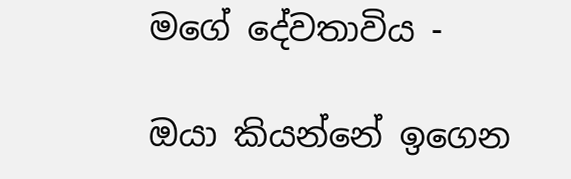ම‍ගේ දේවතාවිය -

ඔයා කියන්නේ ඉගෙන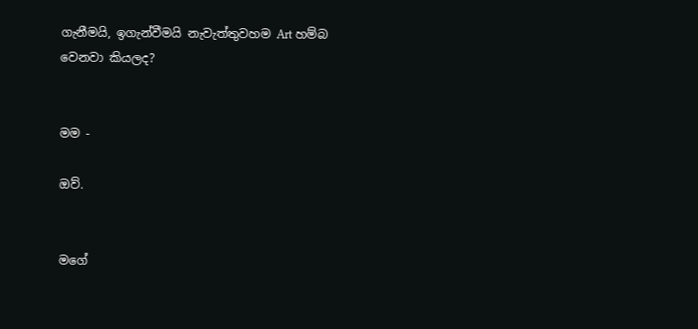ගැනීමයි, ඉගැන්වීමයි නැවැත්තුවහම Art හම්බ වෙනවා කියලද?


මම -

ඔව්.


ම‍ගේ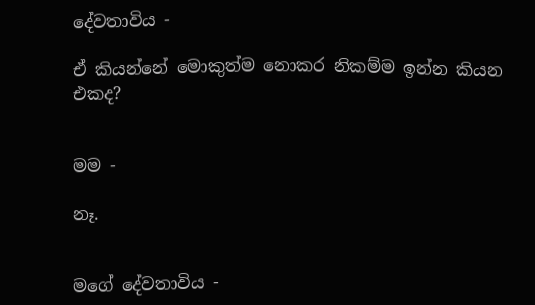දේවතාවිය -

ඒ කියන්නේ මොකුත්ම නොකර නිකම්ම ඉන්න කියන එකද?


මම -

නෑ.


ම‍ගේ දේවතාවිය -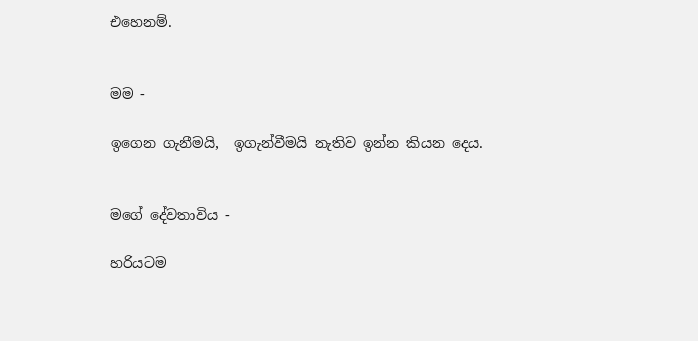එහෙනම්.


මම -

ඉගෙන ගැනීමයි,  ඉගැන්වීමයි නැතිව ඉන්න කියන දෙය.


ම‍ගේ දේවතාවිය -

හරියටම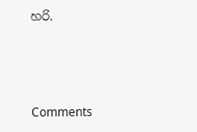හරි.



Comments